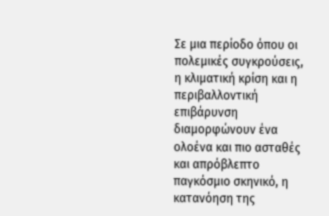Σε μια περίοδο όπου οι πολεμικές συγκρούσεις, η κλιματική κρίση και η περιβαλλοντική επιβάρυνση διαμορφώνουν ένα ολοένα και πιο ασταθές και απρόβλεπτο παγκόσμιο σκηνικό, η κατανόηση της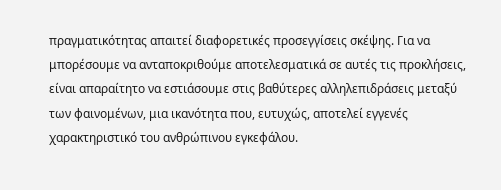πραγματικότητας απαιτεί διαφορετικές προσεγγίσεις σκέψης. Για να μπορέσουμε να ανταποκριθούμε αποτελεσματικά σε αυτές τις προκλήσεις, είναι απαραίτητο να εστιάσουμε στις βαθύτερες αλληλεπιδράσεις μεταξύ των φαινομένων, μια ικανότητα που, ευτυχώς, αποτελεί εγγενές χαρακτηριστικό του ανθρώπινου εγκεφάλου.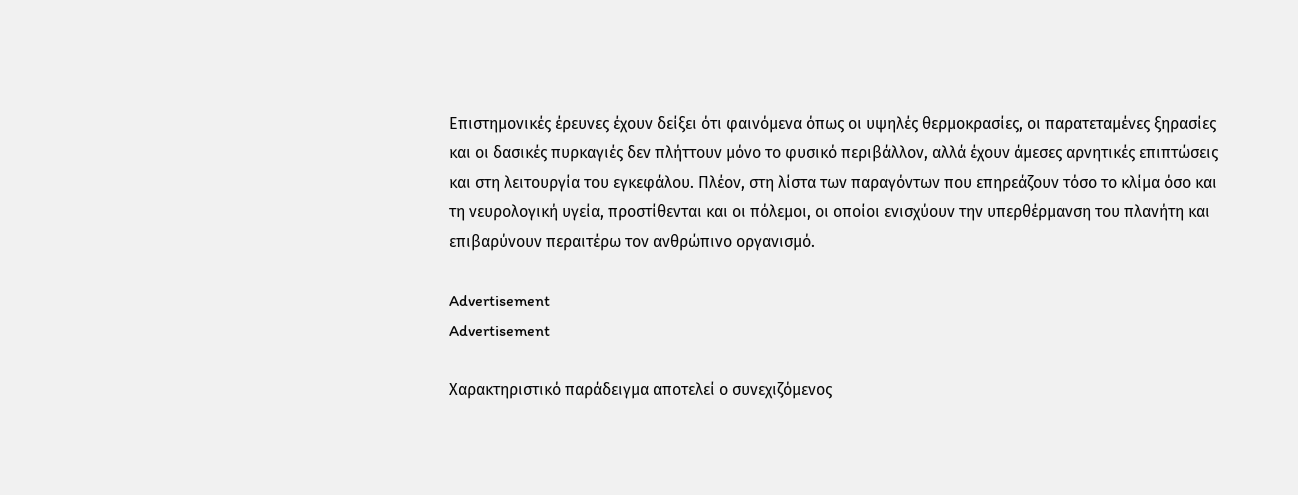Επιστημονικές έρευνες έχουν δείξει ότι φαινόμενα όπως οι υψηλές θερμοκρασίες, οι παρατεταμένες ξηρασίες και οι δασικές πυρκαγιές δεν πλήττουν μόνο το φυσικό περιβάλλον, αλλά έχουν άμεσες αρνητικές επιπτώσεις και στη λειτουργία του εγκεφάλου. Πλέον, στη λίστα των παραγόντων που επηρεάζουν τόσο το κλίμα όσο και τη νευρολογική υγεία, προστίθενται και οι πόλεμοι, οι οποίοι ενισχύουν την υπερθέρμανση του πλανήτη και επιβαρύνουν περαιτέρω τον ανθρώπινο οργανισμό.

Advertisement
Advertisement

Χαρακτηριστικό παράδειγμα αποτελεί ο συνεχιζόμενος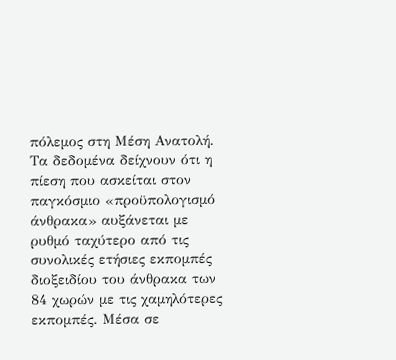πόλεμος στη Μέση Ανατολή. Τα δεδομένα δείχνουν ότι η πίεση που ασκείται στον παγκόσμιο «προϋπολογισμό άνθρακα» αυξάνεται με ρυθμό ταχύτερο από τις συνολικές ετήσιες εκπομπές διοξειδίου του άνθρακα των 84 χωρών με τις χαμηλότερες εκπομπές. Μέσα σε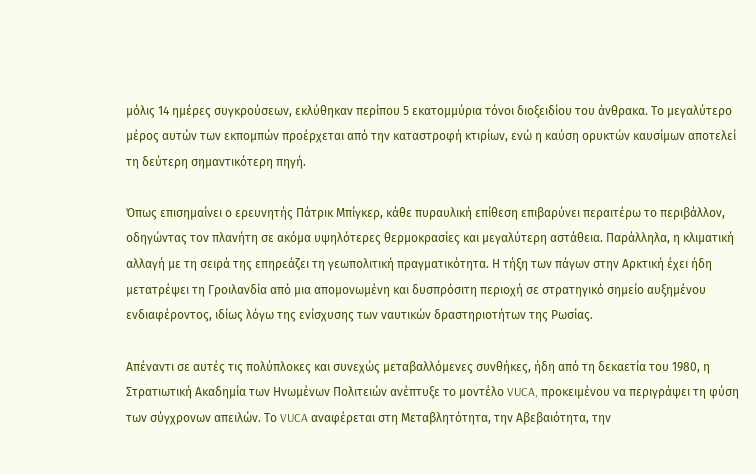μόλις 14 ημέρες συγκρούσεων, εκλύθηκαν περίπου 5 εκατομμύρια τόνοι διοξειδίου του άνθρακα. Το μεγαλύτερο μέρος αυτών των εκπομπών προέρχεται από την καταστροφή κτιρίων, ενώ η καύση ορυκτών καυσίμων αποτελεί τη δεύτερη σημαντικότερη πηγή.

Όπως επισημαίνει ο ερευνητής Πάτρικ Μπίγκερ, κάθε πυραυλική επίθεση επιβαρύνει περαιτέρω το περιβάλλον, οδηγώντας τον πλανήτη σε ακόμα υψηλότερες θερμοκρασίες και μεγαλύτερη αστάθεια. Παράλληλα, η κλιματική αλλαγή με τη σειρά της επηρεάζει τη γεωπολιτική πραγματικότητα. Η τήξη των πάγων στην Αρκτική έχει ήδη μετατρέψει τη Γροιλανδία από μια απομονωμένη και δυσπρόσιτη περιοχή σε στρατηγικό σημείο αυξημένου ενδιαφέροντος, ιδίως λόγω της ενίσχυσης των ναυτικών δραστηριοτήτων της Ρωσίας.

Απέναντι σε αυτές τις πολύπλοκες και συνεχώς μεταβαλλόμενες συνθήκες, ήδη από τη δεκαετία του 1980, η Στρατιωτική Ακαδημία των Ηνωμένων Πολιτειών ανέπτυξε το μοντέλο VUCA, προκειμένου να περιγράψει τη φύση των σύγχρονων απειλών. Το VUCA αναφέρεται στη Μεταβλητότητα, την Αβεβαιότητα, την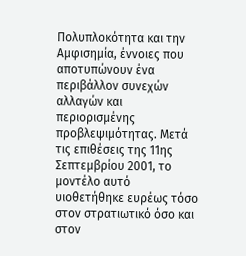Πολυπλοκότητα και την Αμφισημία, έννοιες που αποτυπώνουν ένα περιβάλλον συνεχών αλλαγών και περιορισμένης προβλεψιμότητας. Μετά τις επιθέσεις της 11ης Σεπτεμβρίου 2001, το μοντέλο αυτό υιοθετήθηκε ευρέως τόσο στον στρατιωτικό όσο και στον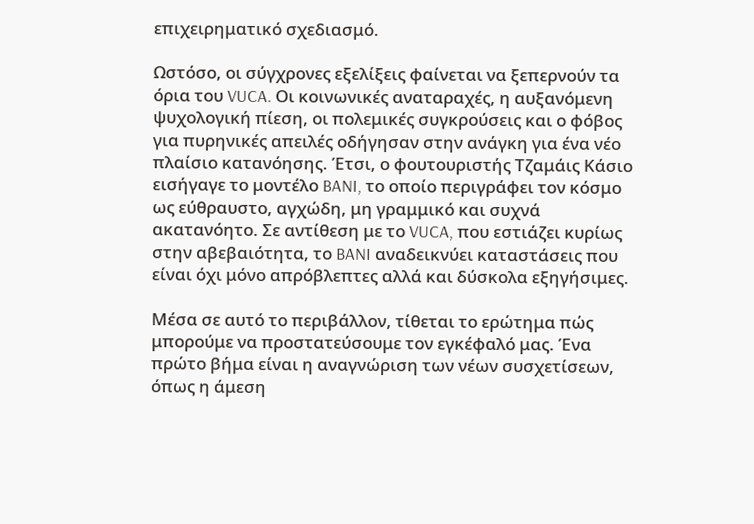επιχειρηματικό σχεδιασμό.

Ωστόσο, οι σύγχρονες εξελίξεις φαίνεται να ξεπερνούν τα όρια του VUCA. Οι κοινωνικές αναταραχές, η αυξανόμενη ψυχολογική πίεση, οι πολεμικές συγκρούσεις και ο φόβος για πυρηνικές απειλές οδήγησαν στην ανάγκη για ένα νέο πλαίσιο κατανόησης. Έτσι, ο φουτουριστής Τζαμάις Κάσιο εισήγαγε το μοντέλο BANI, το οποίο περιγράφει τον κόσμο ως εύθραυστο, αγχώδη, μη γραμμικό και συχνά ακατανόητο. Σε αντίθεση με το VUCA, που εστιάζει κυρίως στην αβεβαιότητα, το BANI αναδεικνύει καταστάσεις που είναι όχι μόνο απρόβλεπτες αλλά και δύσκολα εξηγήσιμες.

Μέσα σε αυτό το περιβάλλον, τίθεται το ερώτημα πώς μπορούμε να προστατεύσουμε τον εγκέφαλό μας. Ένα πρώτο βήμα είναι η αναγνώριση των νέων συσχετίσεων, όπως η άμεση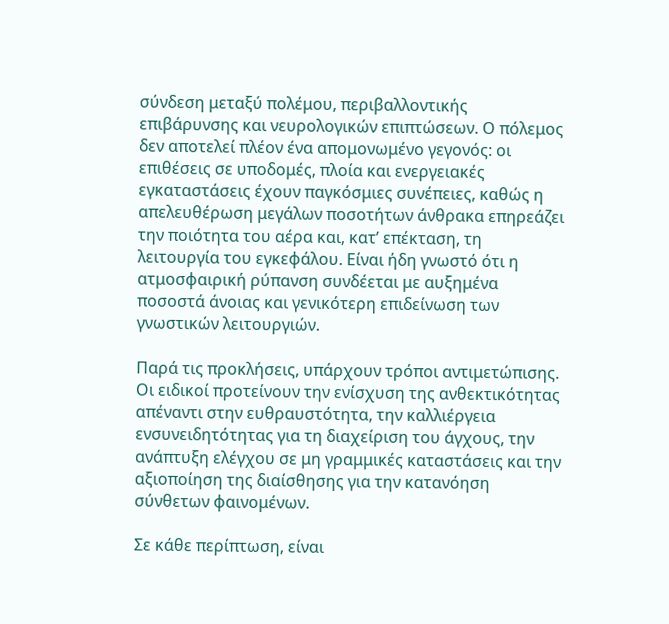σύνδεση μεταξύ πολέμου, περιβαλλοντικής επιβάρυνσης και νευρολογικών επιπτώσεων. Ο πόλεμος δεν αποτελεί πλέον ένα απομονωμένο γεγονός: οι επιθέσεις σε υποδομές, πλοία και ενεργειακές εγκαταστάσεις έχουν παγκόσμιες συνέπειες, καθώς η απελευθέρωση μεγάλων ποσοτήτων άνθρακα επηρεάζει την ποιότητα του αέρα και, κατ’ επέκταση, τη λειτουργία του εγκεφάλου. Είναι ήδη γνωστό ότι η ατμοσφαιρική ρύπανση συνδέεται με αυξημένα ποσοστά άνοιας και γενικότερη επιδείνωση των γνωστικών λειτουργιών.

Παρά τις προκλήσεις, υπάρχουν τρόποι αντιμετώπισης. Οι ειδικοί προτείνουν την ενίσχυση της ανθεκτικότητας απέναντι στην ευθραυστότητα, την καλλιέργεια ενσυνειδητότητας για τη διαχείριση του άγχους, την ανάπτυξη ελέγχου σε μη γραμμικές καταστάσεις και την αξιοποίηση της διαίσθησης για την κατανόηση σύνθετων φαινομένων.

Σε κάθε περίπτωση, είναι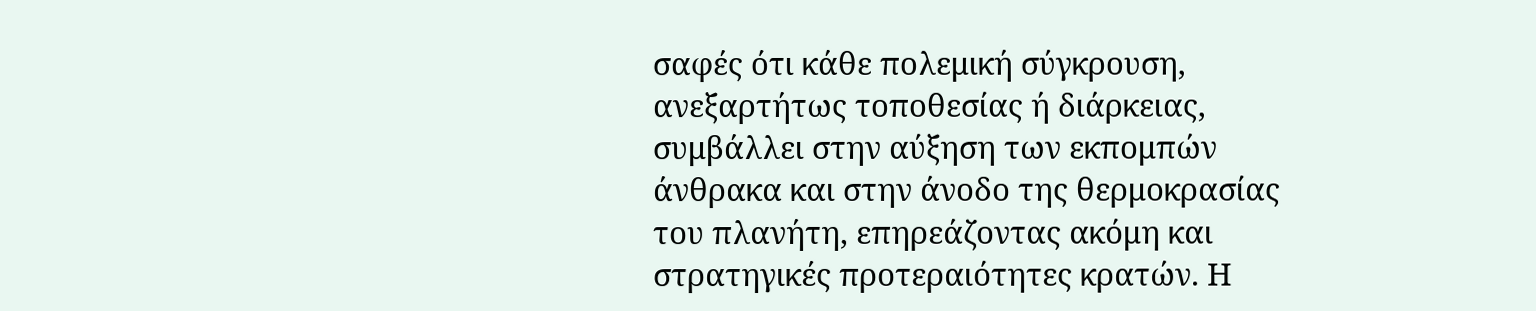σαφές ότι κάθε πολεμική σύγκρουση, ανεξαρτήτως τοποθεσίας ή διάρκειας, συμβάλλει στην αύξηση των εκπομπών άνθρακα και στην άνοδο της θερμοκρασίας του πλανήτη, επηρεάζοντας ακόμη και στρατηγικές προτεραιότητες κρατών. Η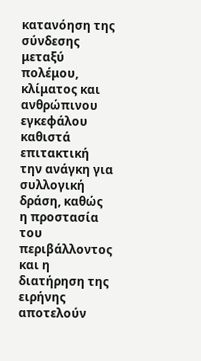κατανόηση της σύνδεσης μεταξύ πολέμου, κλίματος και ανθρώπινου εγκεφάλου καθιστά επιτακτική την ανάγκη για συλλογική δράση, καθώς η προστασία του περιβάλλοντος και η διατήρηση της ειρήνης αποτελούν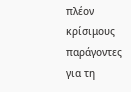πλέον κρίσιμους παράγοντες για τη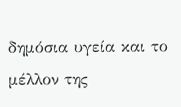δημόσια υγεία και το μέλλον της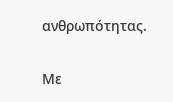ανθρωπότητας.

Με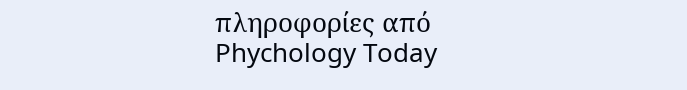πληροφορίες από Phychology Today